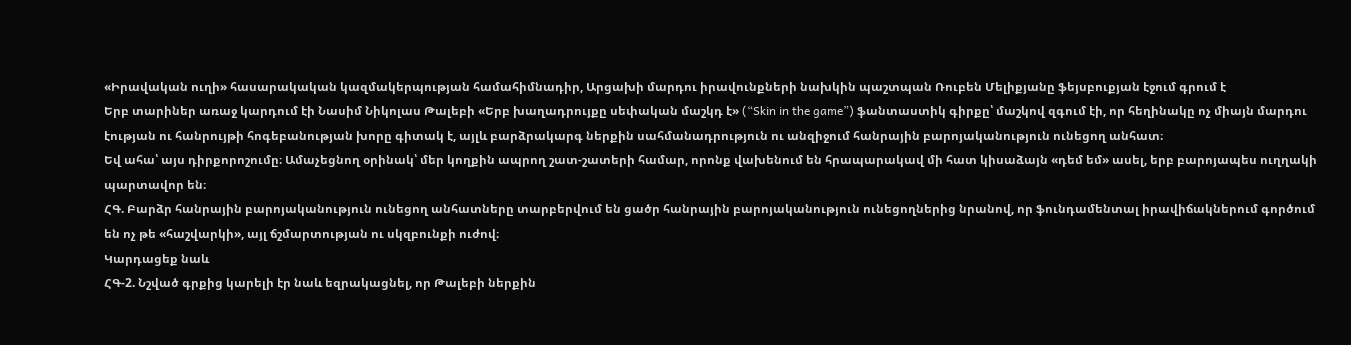«Իրավական ուղի» հասարակական կազմակերպության համահիմնադիր, Արցախի մարդու իրավունքների նախկին պաշտպան Ռուբեն Մելիքյանը ֆեյսբուքյան էջում գրում է
Երբ տարիներ առաջ կարդում էի Նասիմ Նիկոլաս Թալեբի «Երբ խաղադրույքը սեփական մաշկդ է» (“Skin in the game”) ֆանտաստիկ գիրքը՝ մաշկով զգում էի, որ հեղինակը ոչ միայն մարդու էության ու հանրույթի հոգեբանության խորը գիտակ է, այլև բարձրակարգ ներքին սահմանադրություն ու անզիջում հանրային բարոյականություն ունեցող անհատ։
Եվ ահա՝ այս դիրքորոշումը։ Ամաչեցնող օրինակ՝ մեր կողքին ապրող շատ-շատերի համար, որոնք վախենում են հրապարակավ մի հատ կիսաձայն «դեմ եմ» ասել, երբ բարոյապես ուղղակի պարտավոր են։
ՀԳ. Բարձր հանրային բարոյականություն ունեցող անհատները տարբերվում են ցածր հանրային բարոյականություն ունեցողներից նրանով, որ ֆունդամենտալ իրավիճակներում գործում են ոչ թե «հաշվարկի», այլ ճշմարտության ու սկզբունքի ուժով։
Կարդացեք նաև
ՀԳ-2. Նշված գրքից կարելի էր նաև եզրակացնել, որ Թալեբի ներքին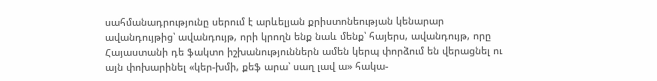սահմանադրությունը սերում է արևելյան քրիստոնեության կենարար ավանդույթից՝ ավանդույթ, որի կրողն ենք նաև մենք՝ հայերս, ավանդույթ, որը Հայաստանի դե ֆակտո իշխանություններն ամեն կերպ փորձում են վերացնել ու այն փոխարինել «կեր-խմի, քեֆ արա՝ սաղ լավ ա» հակա-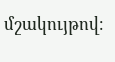մշակույթով։